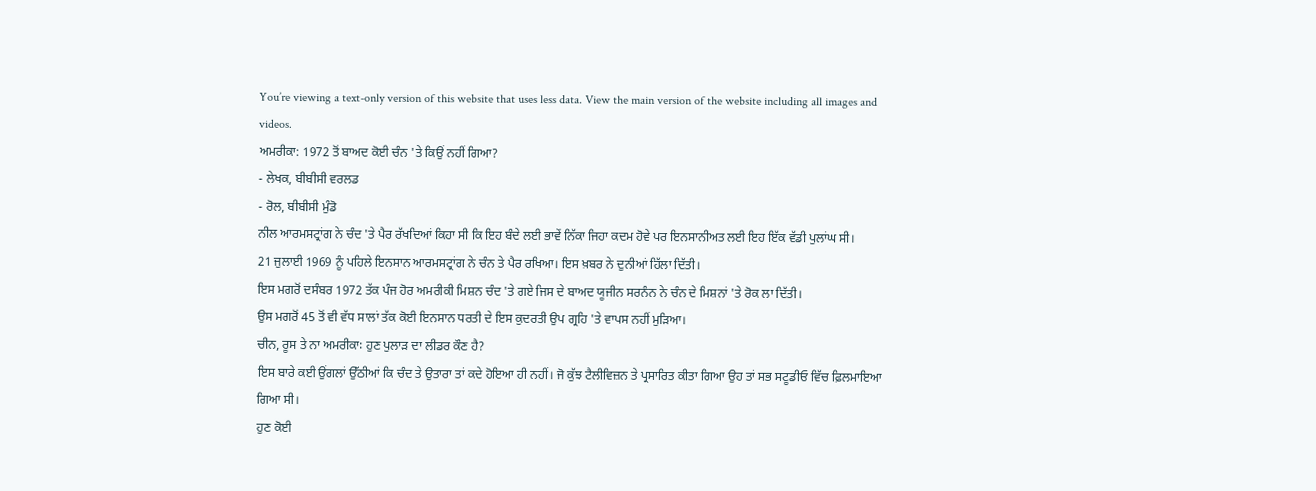You’re viewing a text-only version of this website that uses less data. View the main version of the website including all images and videos.
ਅਮਰੀਕਾ: 1972 ਤੋਂ ਬਾਅਦ ਕੋਈ ਚੰਨ 'ਤੇ ਕਿਉਂ ਨਹੀਂ ਗਿਆ?
- ਲੇਖਕ, ਬੀਬੀਸੀ ਵਰਲਡ
- ਰੋਲ, ਬੀਬੀਸੀ ਮੁੰਡੋ
ਨੀਲ ਆਰਮਸਟ੍ਰਾਂਗ ਨੇ ਚੰਦ 'ਤੇ ਪੈਰ ਰੱਖਦਿਆਂ ਕਿਹਾ ਸੀ ਕਿ ਇਹ ਬੰਦੇ ਲਈ ਭਾਵੇਂ ਨਿੱਕਾ ਜਿਹਾ ਕਦਮ ਹੋਵੇ ਪਰ ਇਨਸਾਨੀਅਤ ਲਈ ਇਹ ਇੱਕ ਵੱਡੀ ਪੁਲਾਂਘ ਸੀ।
21 ਜੁਲਾਈ 1969 ਨੂੰ ਪਹਿਲੇ ਇਨਸਾਨ ਆਰਮਸਟ੍ਰਾਂਗ ਨੇ ਚੰਨ ਤੇ ਪੈਰ ਰਖਿਆ। ਇਸ ਖ਼ਬਰ ਨੇ ਦੁਨੀਆਂ ਹਿੱਲਾ ਦਿੱਤੀ।
ਇਸ ਮਗਰੋਂ ਦਸੰਬਰ 1972 ਤੱਕ ਪੰਜ ਹੋਰ ਅਮਰੀਕੀ ਮਿਸ਼ਨ ਚੰਦ 'ਤੇ ਗਏ ਜਿਸ ਦੇ ਬਾਅਦ ਯੂਜੀਨ ਸਰਨੰਨ ਨੇ ਚੰਨ ਦੇ ਮਿਸ਼ਨਾਂ 'ਤੇ ਰੋਕ ਲਾ ਦਿੱਤੀ।
ਉਸ ਮਗਰੋਂ 45 ਤੋਂ ਵੀ ਵੱਧ ਸਾਲਾਂ ਤੱਕ ਕੋਈ ਇਨਸਾਨ ਧਰਤੀ ਦੇ ਇਸ ਕੁਦਰਤੀ ਉਪ ਗ੍ਰਹਿ 'ਤੇ ਵਾਪਸ ਨਹੀਂ ਮੁੜਿਆ।
ਚੀਨ, ਰੂਸ ਤੇ ਨਾ ਅਮਰੀਕਾ꞉ ਹੁਣ ਪੁਲਾੜ ਦਾ ਲੀਡਰ ਕੌਣ ਹੈ?
ਇਸ ਬਾਰੇ ਕਈ ਉਂਗਲਾਂ ਉੱਠੀਆਂ ਕਿ ਚੰਦ ਤੇ ਉਤਾਰਾ ਤਾਂ ਕਦੇ ਹੋਇਆ ਹੀ ਨਹੀਂ। ਜੋ ਕੁੱਝ ਟੈਲੀਵਿਜ਼ਨ ਤੇ ਪ੍ਰਸਾਰਿਤ ਕੀਤਾ ਗਿਆ ਉਹ ਤਾਂ ਸਭ ਸਟੂਡੀਓ ਵਿੱਚ ਫ਼ਿਲਮਾਇਆ ਗਿਆ ਸੀ।
ਹੁਣ ਕੋਈ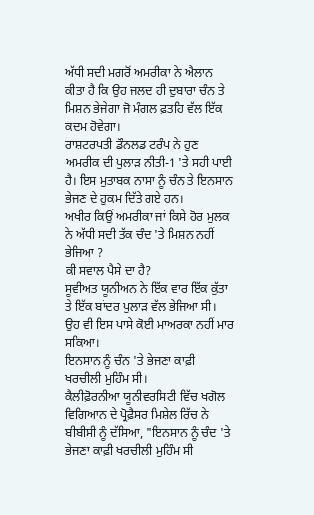ਅੱਧੀ ਸਦੀ ਮਗਰੋਂ ਅਮਰੀਕਾ ਨੇ ਐਲਾਨ ਕੀਤਾ ਹੈ ਕਿ ਉਹ ਜਲਦ ਹੀ ਦੁਬਾਰਾ ਚੰਨ ਤੇ ਮਿਸ਼ਨ ਭੇਜੇਗਾ ਜੋ ਮੰਗਲ ਫ਼ਤਹਿ ਵੱਲ ਇੱਕ ਕਦਮ ਹੋਵੇਗਾ।
ਰਾਸ਼ਟਰਪਤੀ ਡੌਨਲਡ ਟਰੰਪ ਨੇ ਹੁਣ ਅਮਰੀਕ ਦੀ ਪੁਲਾੜ ਨੀਤੀ-1 'ਤੇ ਸਹੀ ਪਾਈ ਹੈ। ਇਸ ਮੁਤਾਬਕ ਨਾਸਾ ਨੂੰ ਚੰਨ ਤੇ ਇਨਸਾਨ ਭੇਜਣ ਦੇ ਹੁਕਮ ਦਿੱਤੇ ਗਏ ਹਨ।
ਅਖੀਰ ਕਿਉਂ ਅਮਰੀਕਾ ਜਾਂ ਕਿਸੇ ਹੋਰ ਮੁਲਕ ਨੇ ਅੱਧੀ ਸਦੀ ਤੱਕ ਚੰਦ 'ਤੇ ਮਿਸ਼ਨ ਨਹੀਂ ਭੇਜਿਆ ?
ਕੀ ਸਵਾਲ ਪੈਸੇ ਦਾ ਹੈ?
ਸੂਵੀਅਤ ਯੂਨੀਅਨ ਨੇ ਇੱਕ ਵਾਰ ਇੱਕ ਕੁੱਤਾ ਤੇ ਇੱਕ ਬਾਂਦਰ ਪੁਲਾੜ ਵੱਲ ਭੇਜਿਆ ਸੀ। ਉਹ ਵੀ ਇਸ ਪਾਸੇ ਕੋਈ ਮਾਅਰਕਾ ਨਹੀਂ ਮਾਰ ਸਕਿਆ।
ਇਨਸਾਨ ਨੂੰ ਚੰਨ 'ਤੇ ਭੇਜਣਾ ਕਾਫ਼ੀ ਖਰਚੀਲੀ ਮੁਹਿੰਮ ਸੀ।
ਕੈਲੀਫ਼ੋਰਨੀਆ ਯੂਨੀਵਰਸਿਟੀ ਵਿੱਚ ਖਗੋਲ ਵਿਗਿਆਨ ਦੇ ਪ੍ਰੋਫ਼ੈਸਰ ਮਿਸ਼ੇਲ ਰਿੱਚ ਨੇ ਬੀਬੀਸੀ ਨੂੰ ਦੱਸਿਆ, "ਇਨਸਾਨ ਨੂੰ ਚੰਦ 'ਤੇ ਭੇਜਣਾ ਕਾਫ਼ੀ ਖਰਚੀਲੀ ਮੁਹਿੰਮ ਸੀ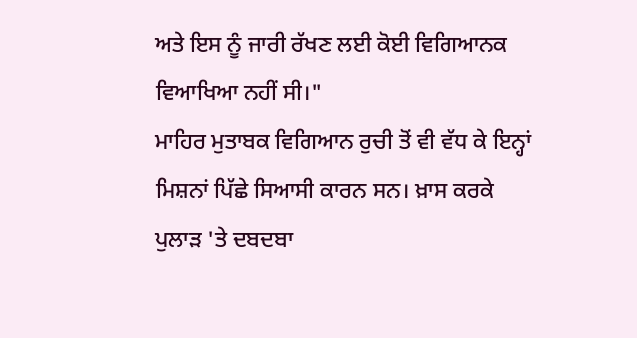ਅਤੇ ਇਸ ਨੂੰ ਜਾਰੀ ਰੱਖਣ ਲਈ ਕੋਈ ਵਿਗਿਆਨਕ ਵਿਆਖਿਆ ਨਹੀਂ ਸੀ।"
ਮਾਹਿਰ ਮੁਤਾਬਕ ਵਿਗਿਆਨ ਰੁਚੀ ਤੋਂ ਵੀ ਵੱਧ ਕੇ ਇਨ੍ਹਾਂ ਮਿਸ਼ਨਾਂ ਪਿੱਛੇ ਸਿਆਸੀ ਕਾਰਨ ਸਨ। ਖ਼ਾਸ ਕਰਕੇ ਪੁਲਾੜ 'ਤੇ ਦਬਦਬਾ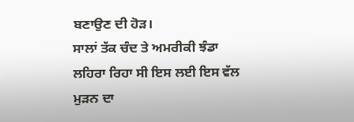ਬਣਾਉਣ ਦੀ ਹੋੜ।
ਸਾਲਾਂ ਤੱਕ ਚੰਦ ਤੇ ਅਮਰੀਕੀ ਝੰਡਾ ਲਹਿਰਾ ਰਿਹਾ ਸੀ ਇਸ ਲਈ ਇਸ ਵੱਲ ਮੁੜਨ ਦਾ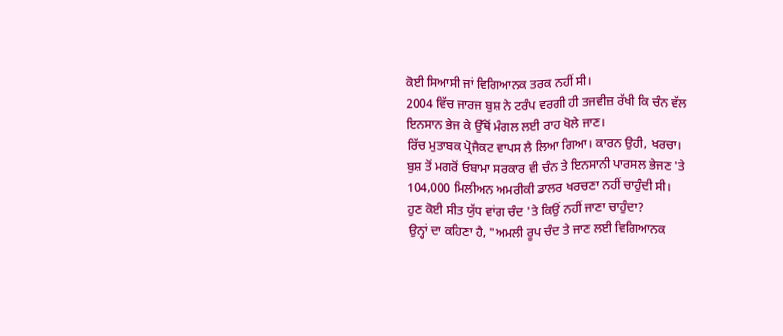ਕੋਈ ਸਿਆਸੀ ਜਾਂ ਵਿਗਿਆਨਕ ਤਰਕ ਨਹੀਂ ਸੀ।
2004 ਵਿੱਚ ਜਾਰਜ ਬੁਸ਼ ਨੇ ਟਰੰਪ ਵਰਗੀ ਹੀ ਤਜਵੀਜ਼ ਰੱਖੀ ਕਿ ਚੰਨ ਵੱਲ ਇਨਸਾਨ ਭੇਜ ਕੇ ਉੱਥੋਂ ਮੰਗਲ ਲਈ ਰਾਹ ਖੋਲੇ ਜਾਣ।
ਰਿੱਚ ਮੁਤਾਬਕ ਪ੍ਰੋਜੈਕਟ ਵਾਪਸ ਲੈ ਲਿਆ ਗਿਆ। ਕਾਰਨ ਉਹੀ, ਖਰਚਾ।
ਬੁਸ਼ ਤੋਂ ਮਗਰੋਂ ਓਬਾਮਾ ਸਰਕਾਰ ਵੀ ਚੰਨ ਤੇ ਇਨਸਾਨੀ ਪਾਰਸਲ ਭੇਜਣ 'ਤੇ 104,000 ਮਿਲੀਅਨ ਅਮਰੀਕੀ ਡਾਲਰ ਖਰਚਣਾ ਨਹੀਂ ਚਾਹੁੰਦੀ ਸੀ।
ਹੁਣ ਕੋਈ ਸੀਤ ਯੁੱਧ ਵਾਂਗ ਚੰਦ 'ਤੇ ਕਿਉਂ ਨਹੀਂ ਜਾਣਾ ਚਾਹੁੰਦਾ?
ਉਨ੍ਹਾਂ ਦਾ ਕਹਿਣਾ ਹੈ, "ਅਮਲੀ ਰੂਪ ਚੰਦ ਤੇ ਜਾਣ ਲਈ ਵਿਗਿਆਨਕ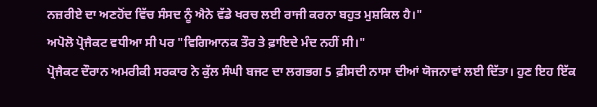ਨਜ਼ਰੀਏ ਦਾ ਅਣਹੋਂਦ ਵਿੱਚ ਸੰਸਦ ਨੂੰ ਐਨੇ ਵੱਡੇ ਖਰਚ ਲਈ ਰਾਜੀ ਕਰਨਾ ਬਹੁਤ ਮੁਸ਼ਕਿਲ ਹੈ।"
ਅਪੋਲੋ ਪ੍ਰੋਜੈਕਟ ਵਧੀਆ ਸੀ ਪਰ "ਵਿਗਿਆਨਕ ਤੌਰ ਤੇ ਫ਼ਾਇਦੇ ਮੰਦ ਨਹੀਂ ਸੀ।"
ਪ੍ਰੋਜੈਕਟ ਦੌਰਾਨ ਅਮਰੀਕੀ ਸਰਕਾਰ ਨੇ ਕੁੱਲ ਸੰਘੀ ਬਜਟ ਦਾ ਲਗਭਗ 5 ਫ਼ੀਸਦੀ ਨਾਸਾ ਦੀਆਂ ਯੋਜਨਾਵਾਂ ਲਈ ਦਿੱਤਾ। ਹੁਣ ਇਹ ਇੱਕ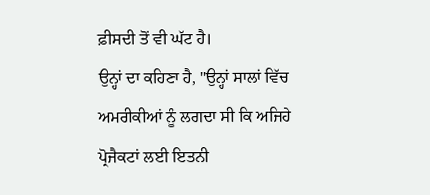ਫ਼ੀਸਦੀ ਤੋਂ ਵੀ ਘੱਟ ਹੈ।
ਉਨ੍ਹਾਂ ਦਾ ਕਹਿਣਾ ਹੈ, "ਉਨ੍ਹਾਂ ਸਾਲਾਂ ਵਿੱਚ ਅਮਰੀਕੀਆਂ ਨੂੰ ਲਗਦਾ ਸੀ ਕਿ ਅਜਿਹੇ ਪ੍ਰੋਜੈਕਟਾਂ ਲਈ ਇਤਨੀ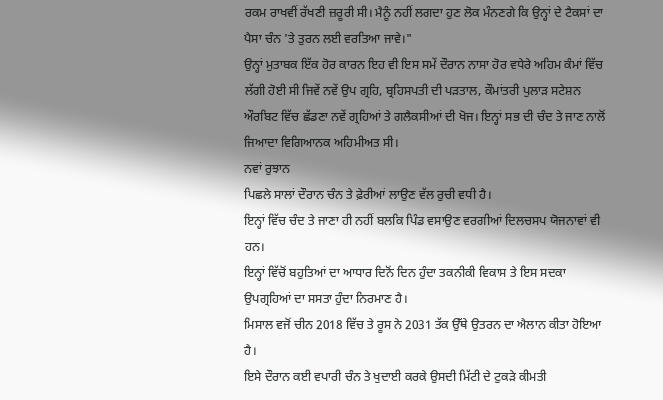ਰਕਮ ਰਾਖਵੀਂ ਰੱਖਣੀ ਜ਼ਰੂਰੀ ਸੀ। ਮੈਨੂੰ ਨਹੀਂ ਲਗਦਾ ਹੁਣ ਲੋਕ ਮੰਨਣਗੇ ਕਿ ਉਨ੍ਹਾਂ ਦੇ ਟੈਕਸਾਂ ਦਾ ਪੈਸਾ ਚੰਨ 'ਤੇ ਤੁਰਨ ਲਈ ਵਰਤਿਆ ਜਾਵੇ।"
ਉਨ੍ਹਾਂ ਮੁਤਾਬਕ ਇੱਕ ਹੋਰ ਕਾਰਨ ਇਹ ਵੀ ਇਸ ਸਮੇਂ ਦੌਰਾਨ ਨਾਸਾ ਹੋਰ ਵਧੇਰੇ ਅਹਿਮ ਕੰਮਾਂ ਵਿੱਚ ਲੱਗੀ ਹੋਈ ਸੀ ਜਿਵੇਂ ਨਵੇਂ ਉਪ ਗ੍ਰਹਿ, ਬ੍ਰਹਿਸਪਤੀ ਦੀ ਪੜਤਾਲ, ਕੌਮਾਂਤਰੀ ਪੁਲਾੜ ਸਟੇਸ਼ਨ ਔਰਬਿਟ ਵਿੱਚ ਛੱਡਣਾ ਨਵੇਂ ਗ੍ਰਹਿਆਂ ਤੇ ਗਲੈਕਸੀਆਂ ਦੀ ਖੋਜ। ਇਨ੍ਹਾਂ ਸਭ ਦੀ ਚੰਦ ਤੇ ਜਾਣ ਨਾਲੋਂ ਜਿਆਦਾ ਵਿਗਿਆਨਕ ਅਹਿਮੀਅਤ ਸੀ।
ਨਵਾਂ ਰੁਝਾਨ
ਪਿਛਲੇ ਸਾਲਾਂ ਦੌਰਾਨ ਚੰਨ ਤੇ ਫ਼ੇਰੀਆਂ ਲਾਉਣ ਵੱਲ ਰੁਚੀ ਵਧੀ ਹੈ।
ਇਨ੍ਹਾਂ ਵਿੱਚ ਚੰਦ ਤੇ ਜਾਣਾ ਹੀ ਨਹੀਂ ਬਲਕਿ ਪਿੰਡ ਵਸਾਉਣ ਵਰਗੀਆਂ ਦਿਲਚਸਪ ਯੋਜਨਾਵਾਂ ਵੀ ਹਨ।
ਇਨ੍ਹਾਂ ਵਿੱਚੋਂ ਬਹੁਤਿਆਂ ਦਾ ਆਧਾਰ ਦਿਨੋਂ ਦਿਨ ਹੁੰਦਾ ਤਕਨੀਕੀ ਵਿਕਾਸ ਤੇ ਇਸ ਸਦਕਾ ਉਪਗ੍ਰਹਿਆਂ ਦਾ ਸਸਤਾ ਹੁੰਦਾ ਨਿਰਮਾਣ ਹੈ।
ਮਿਸਾਲ ਵਜੋਂ ਚੀਨ 2018 ਵਿੱਚ ਤੇ ਰੂਸ ਨੇ 2031 ਤੱਕ ਉੱਥੇ ਉਤਰਨ ਦਾ ਐਲਾਨ ਕੀਤਾ ਹੋਇਆ ਹੈ।
ਇਸੇ ਦੌਰਾਨ ਕਈ ਵਪਾਰੀ ਚੰਨ ਤੇ ਖੁਦਾਈ ਕਰਕੇ ਉਸਦੀ ਮਿੱਟੀ ਦੇ ਟੁਕੜੇ ਕੀਮਤੀ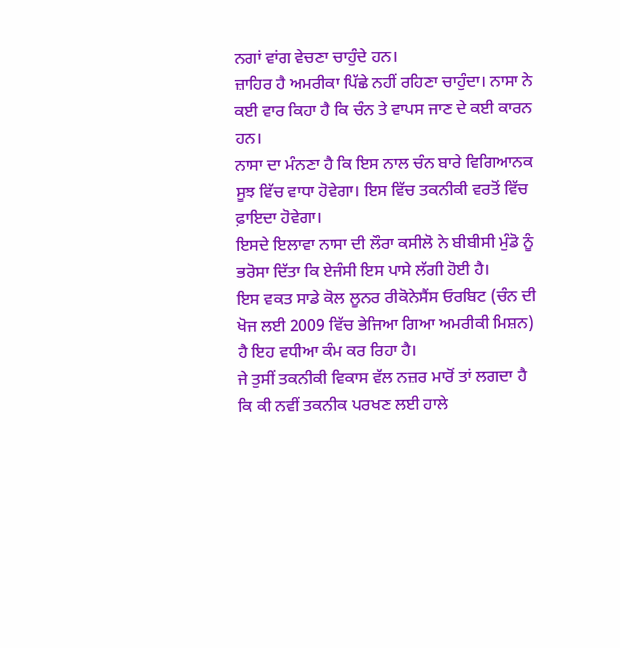ਨਗਾਂ ਵਾਂਗ ਵੇਚਣਾ ਚਾਹੁੰਦੇ ਹਨ।
ਜ਼ਾਹਿਰ ਹੈ ਅਮਰੀਕਾ ਪਿੱਛੇ ਨਹੀਂ ਰਹਿਣਾ ਚਾਹੁੰਦਾ। ਨਾਸਾ ਨੇ ਕਈ ਵਾਰ ਕਿਹਾ ਹੈ ਕਿ ਚੰਨ ਤੇ ਵਾਪਸ ਜਾਣ ਦੇ ਕਈ ਕਾਰਨ ਹਨ।
ਨਾਸਾ ਦਾ ਮੰਨਣਾ ਹੈ ਕਿ ਇਸ ਨਾਲ ਚੰਨ ਬਾਰੇ ਵਿਗਿਆਨਕ ਸੂਝ ਵਿੱਚ ਵਾਧਾ ਹੋਵੇਗਾ। ਇਸ ਵਿੱਚ ਤਕਨੀਕੀ ਵਰਤੋਂ ਵਿੱਚ ਫ਼ਾਇਦਾ ਹੋਵੇਗਾ।
ਇਸਦੇ ਇਲਾਵਾ ਨਾਸਾ ਦੀ ਲੌਰਾ ਕਸੀਲੋ ਨੇ ਬੀਬੀਸੀ ਮੁੰਡੋ ਨੂੰ ਭਰੋਸਾ ਦਿੱਤਾ ਕਿ ਏਜੰਸੀ ਇਸ ਪਾਸੇ ਲੱਗੀ ਹੋਈ ਹੈ।
ਇਸ ਵਕਤ ਸਾਡੇ ਕੋਲ ਲੂਨਰ ਰੀਕੋਨੇਸੈਂਸ ਓਰਬਿਟ (ਚੰਨ ਦੀ ਖੋਜ ਲਈ 2009 ਵਿੱਚ ਭੇਜਿਆ ਗਿਆ ਅਮਰੀਕੀ ਮਿਸ਼ਨ) ਹੈ ਇਹ ਵਧੀਆ ਕੰਮ ਕਰ ਰਿਹਾ ਹੈ।
ਜੇ ਤੁਸੀਂ ਤਕਨੀਕੀ ਵਿਕਾਸ ਵੱਲ ਨਜ਼ਰ ਮਾਰੋਂ ਤਾਂ ਲਗਦਾ ਹੈ ਕਿ ਕੀ ਨਵੀਂ ਤਕਨੀਕ ਪਰਖਣ ਲਈ ਹਾਲੇ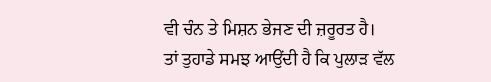ਵੀ ਚੰਨ ਤੇ ਮਿਸ਼ਨ ਭੇਜਣ ਦੀ ਜ਼ਰੂਰਤ ਹੈ।
ਤਾਂ ਤੁਹਾਡੇ ਸਮਝ ਆਉਂਦੀ ਹੈ ਕਿ ਪੁਲਾੜ ਵੱਲ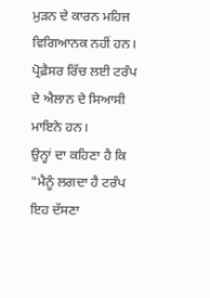ਮੁੜਨ ਦੇ ਕਾਰਨ ਮਹਿਜ ਵਿਗਿਆਨਕ ਨਹੀਂ ਹਨ।
ਪ੍ਰੋਫ਼ੈਸਰ ਰਿੱਚ ਲਈ ਟਰੰਪ ਦੇ ਐਲਾਨ ਦੇ ਸਿਆਸੀ ਮਾਇਨੇ ਹਨ।
ਉਨ੍ਹਾਂ ਦਾ ਕਹਿਣਾ ਹੈ ਕਿ "ਮੈਨੂੰ ਲਗਦਾ ਹੈ ਟਰੰਪ ਇਹ ਦੱਸਣਾ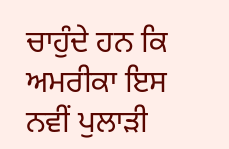ਚਾਹੁੰਦੇ ਹਨ ਕਿ ਅਮਰੀਕਾ ਇਸ ਨਵੀਂ ਪੁਲਾੜੀ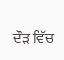ਦੌੜ ਵਿੱਚ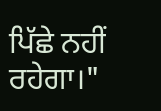ਪਿੱਛੇ ਨਹੀਂ ਰਹੇਗਾ।"